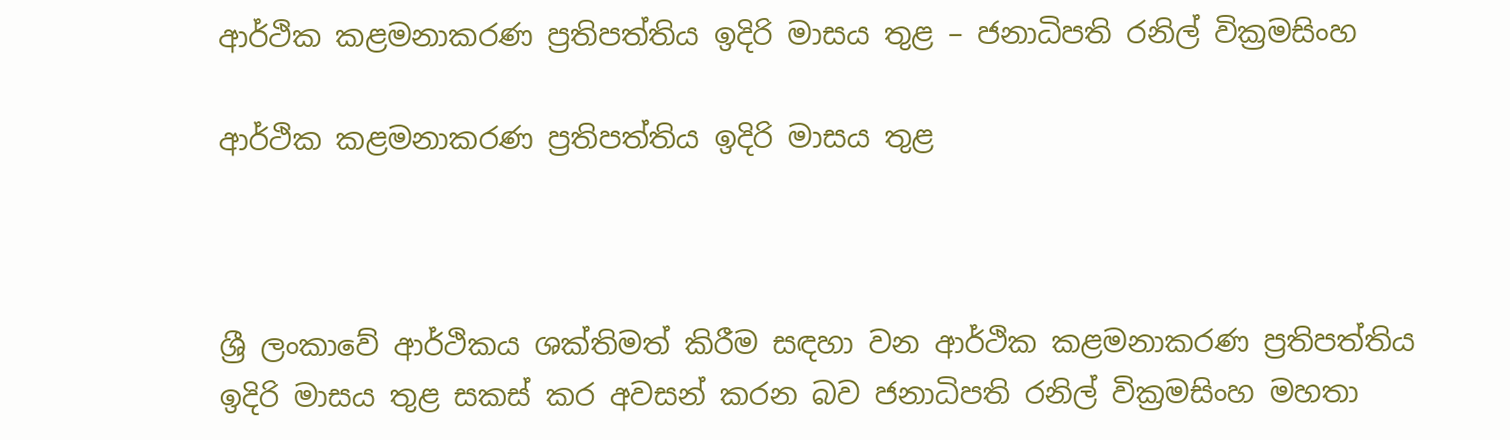ආර්ථික කළමනාකරණ ප්‍රතිපත්තිය ඉදිරි මාසය තුළ – ජනාධිපති රනිල් වික්‍රමසිංහ

ආර්ථික කළමනාකරණ ප්‍රතිපත්තිය ඉදිරි මාසය තුළ



ශ්‍රී ලංකාවේ ආර්ථිකය ශක්තිමත් කිරීම සඳහා වන ආර්ථික කළමනාකරණ ප්‍රතිපත්තිය ඉදිරි මාසය තුළ සකස් කර අවසන් කරන බව ජනාධිපති රනිල් වික්‍රමසිංහ මහතා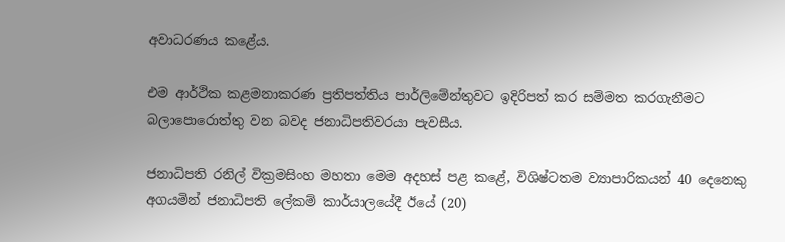අවාධරණය කළේය.

එම ආර්ථික කළමනාකරණ ප්‍රතිපත්තිය පාර්ලිමේන්තුවට ඉදිරිපත් කර සම්මත කරගැනීමට බලාපොරොත්තු වන බවද ජනාධිපතිවරයා පැවසීය.

ජනාධිපති රනිල් වික්‍රමසිංහ මහතා මෙම අදහස් පළ කළේ, විශිෂ්ටතම ව්‍යාපාරිකයන් 40 දෙනෙකු අගයමින් ජනාධිපති ලේකම් කාර්යාලයේදී ඊයේ (20)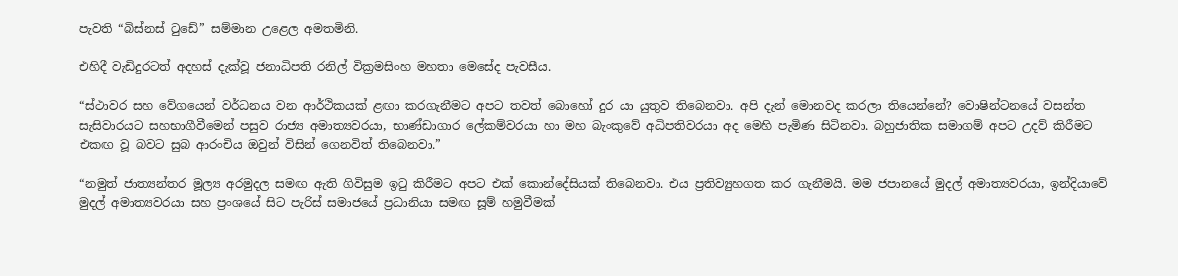පැවති “බිස්නස් ටුඩේ” සම්මාන උළෙල අමතමිනි.

එහිදී වැඩිදුරටත් අදහස් දැක්වූ ජනාධිපති රනිල් වික්‍රමසිංහ මහතා මෙසේද පැවසීය.

“ස්ථාවර සහ වේගයෙන් වර්ධනය වන ආර්ථිකයක් ළඟා කරගැනීමට අපට තවත් බොහෝ දුර යා යුතුව තිබෙනවා. අපි දැන් මොනවද කරලා තියෙන්නේ? වොෂින්ටනයේ වසන්ත සැසිවාරයට සහභාගීවීමෙන් පසුව රාජ්‍ය අමාත්‍යවරයා, භාණ්ඩාගාර ලේකම්වරයා හා මහ බැංකුවේ අධිපතිවරයා අද මෙහි පැමිණ සිටිනවා. බහුජාතික සමාගම් අපට උදව් කිරීමට එකඟ වූ බවට සුබ ආරංචිය ඔවුන් විසින් ගෙනවිත් තිබෙනවා.”

“නමුත් ජාත්‍යන්තර මූල්‍ය අරමුදල සමඟ ඇති ගිවිසුම ඉටු කිරීමට අපට එක් කොන්දේසියක් තිබෙනවා. එය ප්‍රතිව්‍යුහගත කර ගැනීමයි. මම ජපානයේ මුදල් අමාත්‍යවරයා, ඉන්දියාවේ මුදල් අමාත්‍යවරයා සහ ප්‍රංශයේ සිට පැරිස් සමාජයේ ප්‍රධානියා සමඟ සූම් හමුවීමක්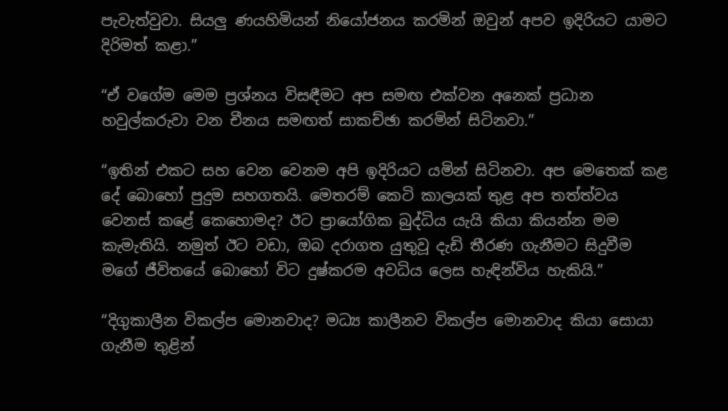පැවැත්වුවා. සියලු ණයහිමියන් නියෝජනය කරමින් ඔවුන් අපව ඉදිරියට යාමට දිරිමත් කළා.”

“ඒ වගේම මෙම ප්‍රශ්නය විසඳීමට අප සමඟ එක්වන අනෙක් ප්‍රධාන හවුල්කරුවා වන චීනය සමඟත් සාකච්ඡා කරමින් සිටිනවා.”

“ඉතින් එකට සහ වෙන වෙනම අපි ඉදිරියට යමින් සිටිනවා. අප මෙතෙක් කළ දේ බොහෝ පුදුම සහගතයි. මෙතරම් කෙටි කාලයක් තුළ අප තත්ත්වය වෙනස් කළේ කෙහොමද? ඊට ප්‍රායෝගික බුද්ධිය යැයි කියා කියන්න මම කැමැතියි. නමුත් ඊට වඩා, ඔබ දරාගත යුතුවූ දැඩි තීරණ ගැනීමට සිදුවීම මගේ ජීවිතයේ බොහෝ විට දුෂ්කරම අවධිය ලෙස හැඳින්විය හැකියි.”

“දිගුකාලීන විකල්ප මොනවාද? මධ්‍ය කාලීනව විකල්ප මොනවාද කියා සොයා ගැනීම තුළින්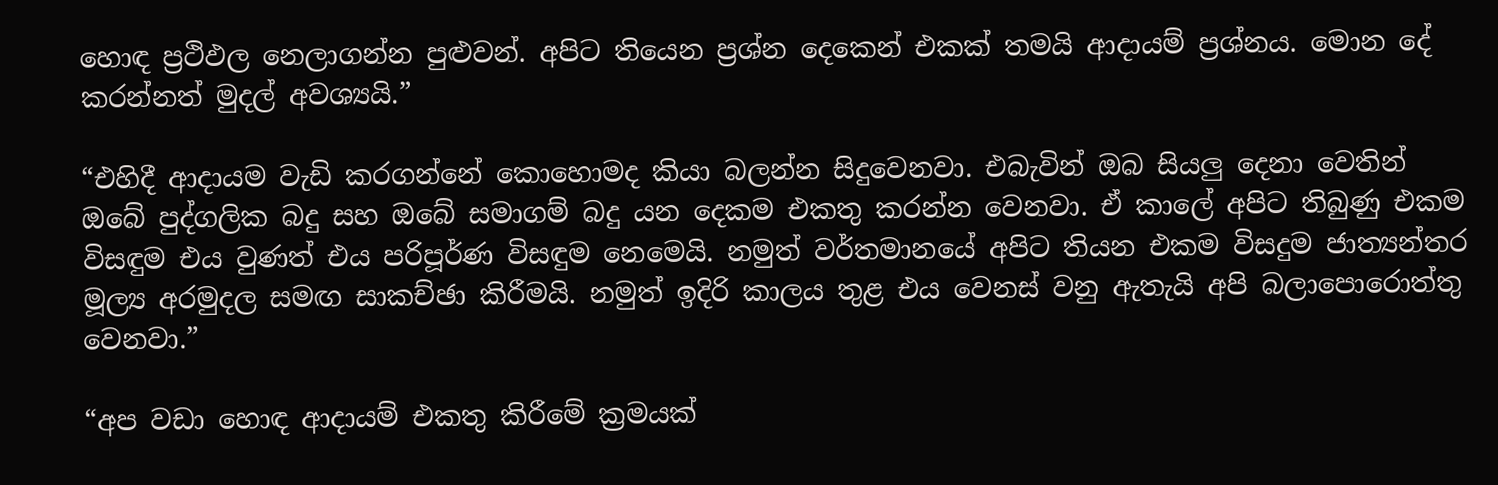හොඳ ප්‍රථිඵල නෙලාගන්න පුළුවන්. අපිට තියෙන ප්‍රශ්න දෙකෙන් එකක් තමයි ආදායම් ප්‍රශ්නය. මොන දේ කරන්නත් මුදල් අවශ්‍යයි.”

“එහිදී ආදායම වැඩි කරගන්නේ කොහොමද කියා බලන්න සිදුවෙනවා. එබැවින් ඔබ සියලු දෙනා වෙතින් ඔබේ පුද්ගලික බදු සහ ඔබේ සමාගම් බදු යන දෙකම එකතු කරන්න වෙනවා. ඒ කාලේ අපිට තිබුණු එකම විසඳුම එය වුණත් එය පරිපූර්ණ විසඳුම නෙමෙයි. නමුත් වර්තමානයේ අපිට තියන එකම විසදුම ජාත්‍යන්තර මූල්‍ය අරමුදල සමඟ සාකච්ඡා කිරීමයි. නමුත් ඉදිරි කාලය තුළ එය වෙනස් වනු ඇතැයි අපි බලාපොරොත්තු වෙනවා.”

“අප වඩා හොඳ ආදායම් එකතු කිරීමේ ක්‍රමයක්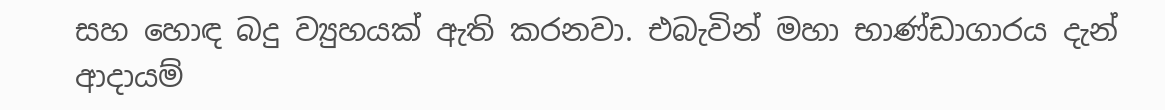සහ හොඳ බදු ව්‍යුහයක් ඇති කරනවා. එබැවින් මහා භාණ්ඩාගාරය දැන් ආදායම්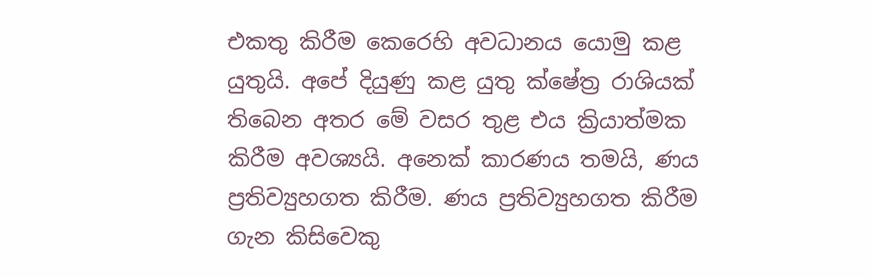එකතු කිරීම කෙරෙහි අවධානය යොමු කළ යුතුයි. අපේ දියුණු කළ යුතු ක්ෂේත්‍ර රාශියක් තිබෙන අතර මේ වසර තුළ එය ක්‍රියාත්මක කිරීම අවශ්‍යයි. අනෙක් කාරණය තමයි, ණය ප්‍රතිව්‍යුහගත කිරීම. ණය ප්‍රතිව්‍යුහගත කිරීම ගැන කිසිවෙකු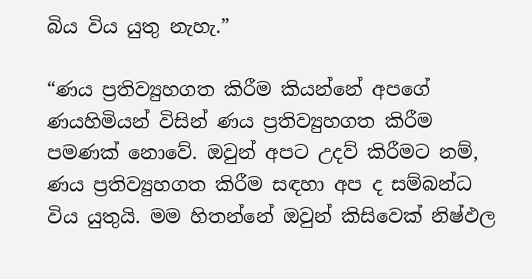බිය විය යුතු නැහැ.”

“ණය ප්‍රතිව්‍යුහගත කිරීම කියන්නේ අපගේ ණයහිමියන් විසින් ණය ප්‍රතිව්‍යුහගත කිරීම පමණක් නොවේ. ඔවුන් අපට උදව් කිරීමට නම්, ණය ප්‍රතිව්‍යුහගත කිරීම සඳහා අප ද සම්බන්ධ විය යුතුයි. මම හිතන්නේ ඔවුන් කිසිවෙක් නිෂ්ඵල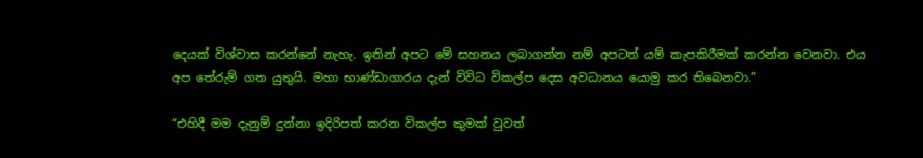දෙයක් විශ්වාස කරන්නේ නැහැ. ඉතින් අපට මේ සහනය ලබාගන්න නම් අපටත් යම් කැපකිරීමක් කරන්න වෙනවා. එය අප තේරුම් ගත යුතුයි. මහා භාණ්ඩාගාරය දැන් විවිධ විකල්ප දෙස අවධානය යොමු කර තිබෙනවා.”

“එහිදී මම දැනුම් දුන්නා ඉදිරිපත් කරන විකල්ප කුමක් වුවත්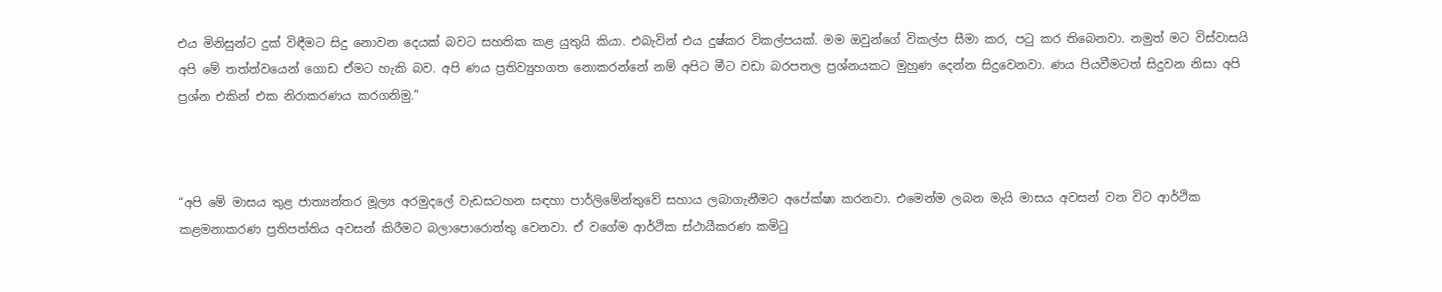එය මිනිසුන්ට දුක් විඳීමට සිදු නොවන දෙයක් බවට සහතික කළ යුතුයි කියා. එබැවින් එය දුෂ්කර විකල්පයක්. මම ඔවුන්ගේ විකල්ප සීමා කර, පටු කර තිබෙනවා. නමුත් මට විස්වාසයි අපි මේ තත්ත්වයෙන් ගොඩ ඒමට හැකි බව. අපි ණය ප්‍රතිව්‍යුහගත නොකරන්නේ නම් අපිට මීට වඩා බරපතල ප්‍රශ්නයකට මුහුණ දෙන්න සිදුවෙනවා. ණය පියවීමටත් සිදුවන නිසා අපි ප්‍රශ්න එකින් එක නිරාකරණය කරගනිමු.”



“අපි මේ මාසය තුළ ජාත්‍යන්තර මූල්‍ය අරමුදලේ වැඩසටහන සඳහා පාර්ලිමේන්තුවේ සහාය ලබාගැනීමට අපේක්ෂා කරනවා. එමෙන්ම ලබන මැයි මාසය අවසන් වන විට ආර්ථික කළමනාකරණ ප්‍රතිපත්තිය අවසන් කිරීමට බලාපොරොත්තු වෙනවා. ඒ වගේම ආර්ථික ස්ථායීකරණ කමිටු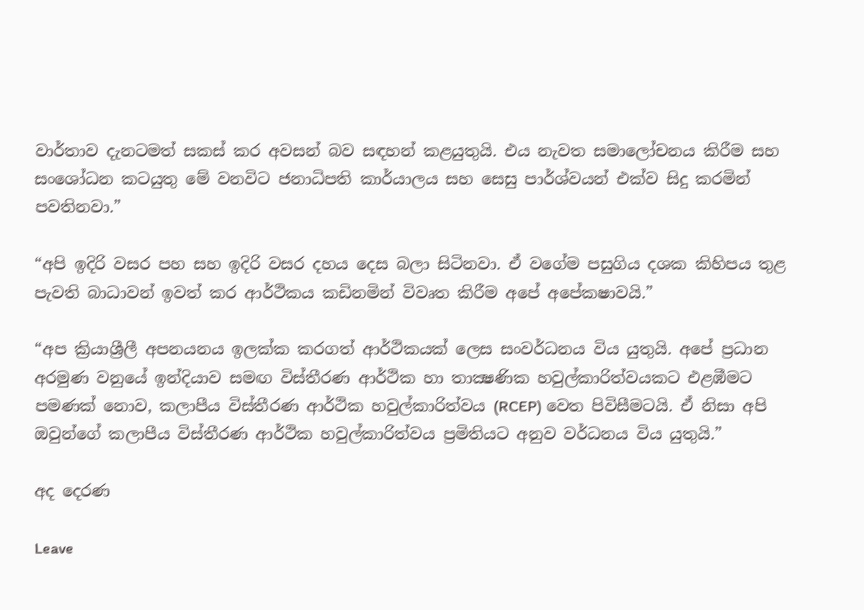වාර්තාව දැනටමත් සකස් කර අවසන් බව සඳහන් කළයුතුයි. එය නැවත සමාලෝචනය කිරීම සහ සංශෝධන කටයුතු මේ වනවිට ජනාධිපති කාර්යාලය සහ සෙසු පාර්ශ්වයන් එක්ව සිදු කරමින් පවතිනවා.”

“අපි ඉදිරි වසර පහ සහ ඉදිරි වසර දහය දෙස බලා සිටිනවා. ඒ වගේම පසුගිය දශක කිහිපය තුළ පැවති බාධාවන් ඉවත් කර ආර්ථිකය කඩිනමින් විවෘත කිරීම අපේ අපේකෂාවයි.”

“අප ක්‍රියාශ්‍රීලී අපනයනය ඉලක්ක කරගත් ආර්ථිකයක් ලෙස සංවර්ධනය විය යුතුයි. අපේ ප්‍රධාන අරමුණ වනුයේ ඉන්දියාව සමඟ විස්තීරණ ආර්ථික හා තාක්‍ෂණික හවුල්කාරිත්වයකට එළඹීමට පමණක් නොව, කලාපීය විස්තීරණ ආර්ථික හවුල්කාරිත්වය (RCEP) වෙත පිවිසීමටයි. ඒ නිසා අපි ඔවුන්ගේ කලාපීය විස්තීරණ ආර්ථික හවුල්කාරිත්වය ප්‍රමිතියට අනුව වර්ධනය විය යුතුයි.”

අද දෙරණ

Leave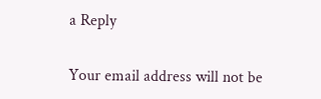a Reply

Your email address will not be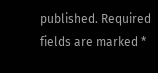published. Required fields are marked *